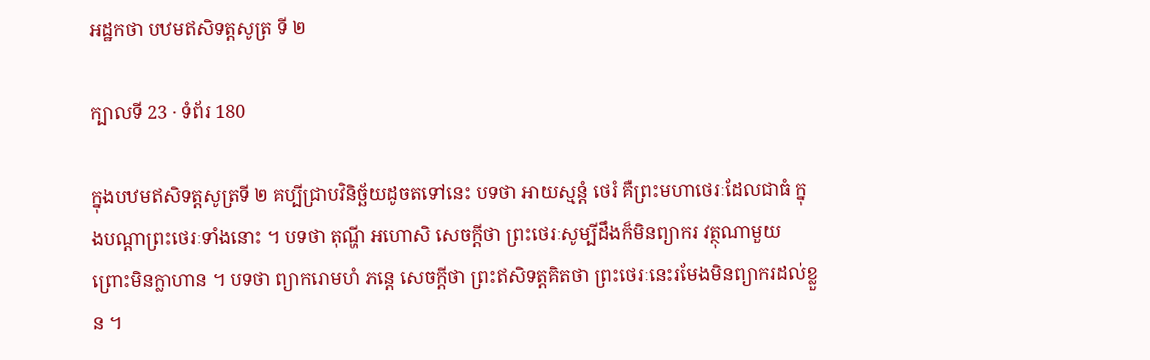អដ្ឋកថា បឋមឥសិទត្តសូត្រ ទី ២

ក្បាលទី 23 · ទំព័រ 180

ក្នុងបឋមឥសិទត្តសូត្រទី ២ គប្បីជ្រាបវិនិច្ឆ័យដូចតទៅនេះ បទថា អាយស្មន្តំ ថេរំ គឺព្រះមហាថេរៈដែលជាធំ ក្នុងបណ្តាព្រះថេរៈទាំងនោះ ។ បទថា តុណ្ហី អហោសិ សេចក្តីថា ព្រះថេរៈសូម្បីដឹងក៏មិនព្យាករ វត្ថុណាមួយ ព្រោះមិនក្លាហាន ។ បទថា ព្យាករោមហំ ភន្តេ សេចក្តីថា ព្រះឥសិទត្តគិតថា ព្រះថេរៈនេះរមែងមិនព្យាករដល់ខ្លួន ។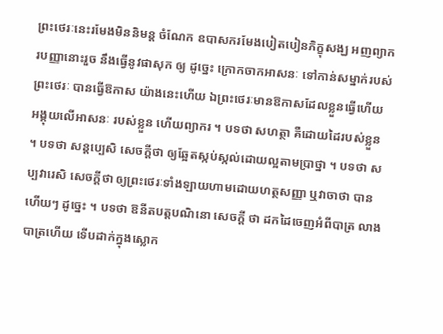ព្រះថេរៈនេះរមែងមិននិមន្ត ចំណែក ឧបាសករមែងបៀតបៀនភិក្ខុសង្ឃ អញព្យាករបញ្ញានោះរួច នឹងធ្វើនូវផាសុក ឲ្យ ដូច្នេះ ក្រោកចាកអាសនៈ ទៅកាន់សម្នាក់របស់ព្រះថេរៈ បានធ្វើឱកាស យ៉ាងនេះហើយ ឯព្រះថេរៈមានឱកាសដែលខ្លួនធ្វើហើយ អង្គុយលើអាសនៈ របស់ខ្លួន ហើយព្យាករ ។ បទថា សហត្ថា គឺដោយដៃរបស់ខ្លួន ។ បទថា សន្តប្បេសិ សេចក្តីថា ឲ្យឆ្អែតស្កប់ស្កល់ដោយល្អតាមប្រាថ្នា ។ បទថា សប្បវារេសិ សេចក្តីថា ឲ្យព្រះថេរៈទាំងឡាយហាមដោយហត្ថសញ្ញា ឬវាចាថា បានហើយៗ ដូច្នេះ ។ បទថា ឱនីតបត្តបណិនោ សេចក្តី ថា ដកដៃចេញអំពីបាត្រ លាងបាត្រហើយ ទើបដាក់ក្នុងស្លោក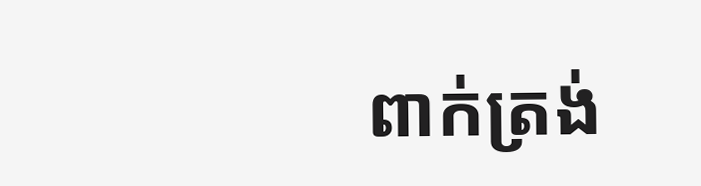ពាក់ត្រង់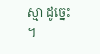ស្មា ដូច្នេះ ។